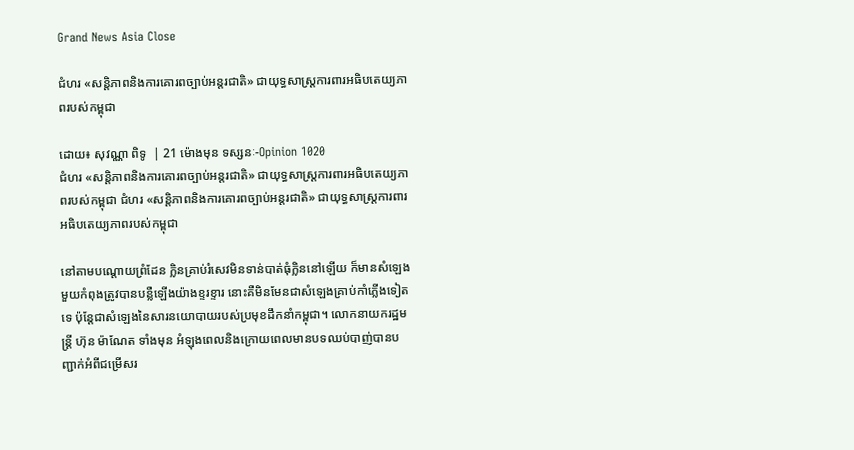Grand News Asia Close

ជំហរ «សន្តិភាពនិងការគោរពច្បាប់អន្តរជាតិ» ជាយុទ្ធសាស្ត្រការពារអធិបតេយ្យភាពរបស់កម្ពុជា

ដោយ៖ សុវណ្ណា ពិទូ  | 21 ម៉ោងមុន ទស្សនៈ-Opinion 1020
ជំហរ «សន្តិភាពនិងការគោរពច្បាប់អន្តរជាតិ» ជាយុទ្ធសាស្ត្រការពារអធិបតេយ្យភាពរបស់កម្ពុជា ជំហរ «សន្តិភាពនិងការគោរពច្បាប់អន្តរជាតិ» ជាយុទ្ធសាស្ត្រការពារអធិបតេយ្យភាពរបស់កម្ពុជា

នៅតាមបណ្តោយព្រំដែន ក្លិនគ្រាប់រំសេវមិនទាន់បាត់ធុំក្លិននៅឡើយ ក៏មានសំឡេងមួយកំពុងត្រូវបានបន្លឺឡើងយ៉ាងខ្ទរខ្ទារ នោះគឺមិនមែនជាសំឡេងគ្រាប់កាំភ្លើងទៀតទេ ប៉ុន្តែជាសំឡេងនៃសារនយោបាយរបស់ប្រមុខដឹកនាំកម្ពុជា។ លោកនាយករដ្ឋមន្ត្រី ហ៊ុន ម៉ាណែត ទាំងមុន អំឡុងពេលនិងក្រោយពេលមានបទឈប់បាញ់បានបញ្ជាក់អំពីជម្រើសរ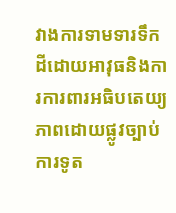វាងការទាមទារទឹកដីដោយអាវុធនិងការការពារអធិបតេយ្យភាពដោយផ្លូវច្បាប់ ការទូត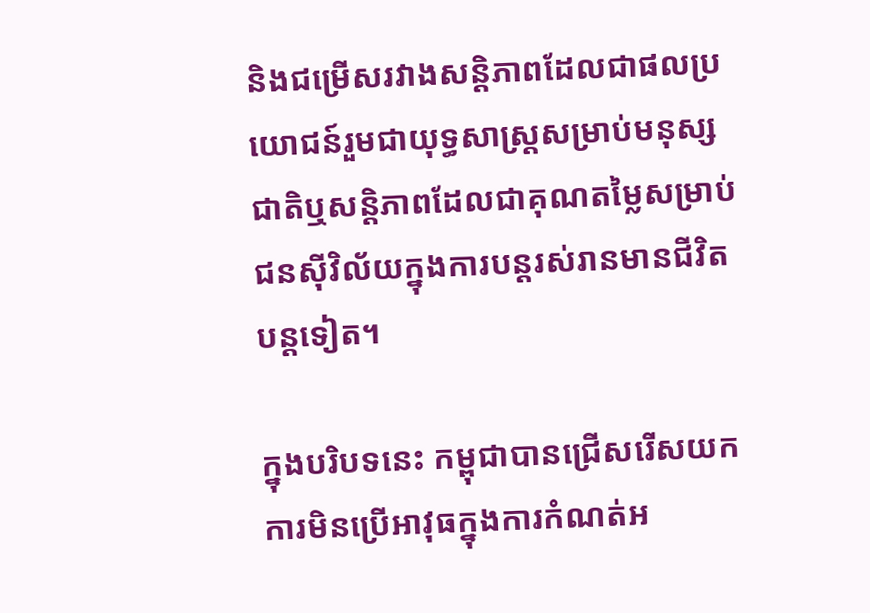និងជម្រើសរវាងសន្តិភាពដែលជាផលប្រយោជន៍រួមជាយុទ្ធសាស្ត្រសម្រាប់មនុស្សជាតិឬសន្តិភាពដែលជាគុណតម្លៃសម្រាប់ជនស៊ីវិល័យក្នុងការបន្តរស់រានមានជីវិតបន្តទៀត។

ក្នុងបរិបទនេះ កម្ពុជាបានជ្រើសរើសយកការមិនប្រើអាវុធក្នុងការកំណត់អ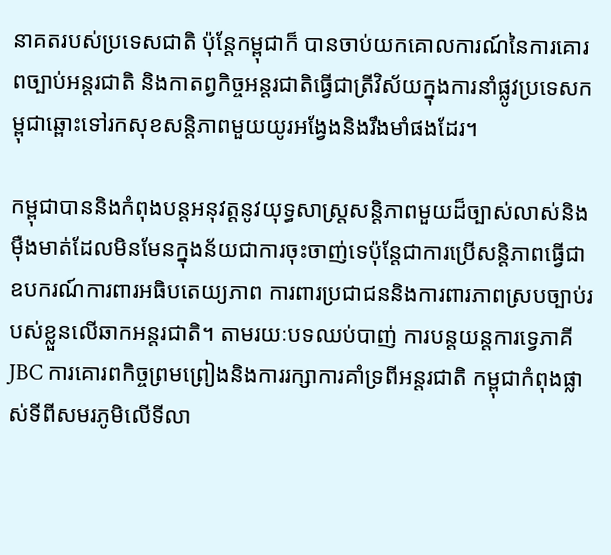នាគតរបស់ប្រទេសជាតិ ប៉ុន្តែកម្ពុជាក៏ បានចាប់យកគោលការណ៍នៃការគោរពច្បាប់អន្តរជាតិ និងកាតព្វកិច្ចអន្តរជាតិធ្វើជាត្រីវិស័យក្នុងការនាំផ្លូវប្រទេសកម្ពុជាឆ្ពោះទៅរកសុខសន្តិភាពមួយយូរអង្វែងនិងរឹងមាំផងដែរ។

កម្ពុជាបាននិងកំពុងបន្តអនុវត្តនូវយុទ្ធសាស្ត្រសន្តិភាពមួយដ៏ច្បាស់លាស់និងម៉ឺងមាត់ដែលមិនមែនក្នុងន័យជាការចុះចាញ់ទេប៉ុន្តែជាការប្រើសន្តិភាពធ្វើជាឧបករណ៍ការពារអធិបតេយ្យភាព ការពារប្រជាជននិងការពារភាពស្របច្បាប់របស់ខ្លួនលើឆាកអន្តរជាតិ។ តាមរយៈបទឈប់បាញ់ ការបន្តយន្តការទ្វេភាគី JBC ការគោរពកិច្ចព្រមព្រៀងនិងការរក្សាការគាំទ្រពីអន្តរជាតិ កម្ពុជាកំពុងផ្លាស់ទីពីសមរភូមិលើទីលា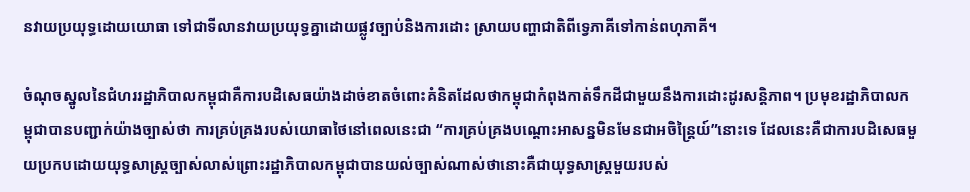នវាយប្រយុទ្ធដោយយោធា ទៅជាទីលានវាយប្រយុទ្ធគ្នាដោយផ្លូវច្បាប់និងការដោះ ស្រាយបញ្ហាជាតិពីទ្វេភាគីទៅកាន់ពហុភាគី។

ចំណុចស្នូលនៃជំហររដ្ឋាភិបាលកម្ពុជាគឺការបដិសេធយ៉ាងដាច់ខាតចំពោះគំនិតដែលថាកម្ពុជាកំពុងកាត់ទឹកដីជាមួយនឹងការដោះដូរសន្តិភាព។ ប្រមុខរដ្ឋាភិបាលកម្ពុជាបានបញ្ជាក់យ៉ាងច្បាស់ថា ការគ្រប់គ្រងរបស់យោធាថៃនៅពេលនេះជា “ការគ្រប់គ្រងបណ្តោះអាសន្នមិនមែនជាអចិន្ត្រៃយ៍”នោះទេ ដែលនេះគឺជាការបដិសេធមួយប្រកបដោយយុទ្ធសាស្ត្រច្បាស់លាស់ព្រោះរដ្ឋាភិបាលកម្ពុជាបានយល់ច្បាស់ណាស់ថានោះគឺជាយុទ្ធសាស្ត្រមួយរបស់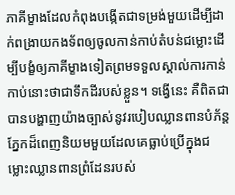ភាគីម្ខាងដែលកំពុងបង្កើតជាទម្រង់មួយដើម្បីដាក់ពង្រាយកងទ័ពឲ្យចូលកាន់កាប់តំបន់ជម្លោះដើម្បីបង្ខំឲ្យភាគីម្ខាងទៀតព្រមទទួលស្គាល់ការកាន់កាប់នោះថាជាទឹកដីរបស់ខ្លួន។ ទង្វើនេះ គឺពិតជាបានបង្ហាញយ៉ាងច្បាស់នូវរបៀបឈ្លានពានបំភ័ន្តភ្នែកដ៏ពេញនិយមមួយដែលគេធ្លាប់ប្រើក្នុងជម្លោះឈ្លានពានព្រំដែនរបស់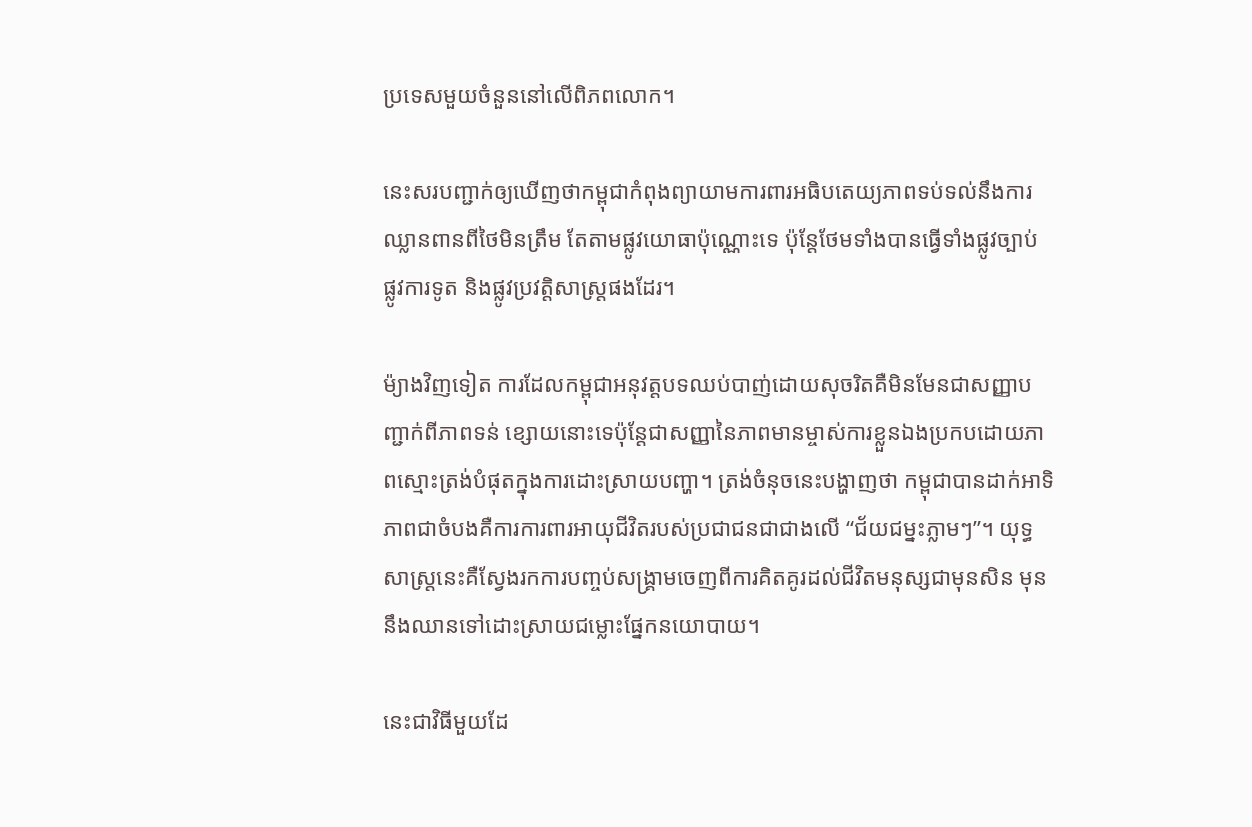ប្រទេសមួយចំនួននៅលើពិភពលោក។

នេះសរបញ្ជាក់ឲ្យឃើញថាកម្ពុជាកំពុងព្យាយាមការពារអធិបតេយ្យភាពទប់ទល់នឹងការឈ្លានពានពីថៃមិនត្រឹម តែតាមផ្លូវយោធាប៉ុណ្ណោះទេ ប៉ុន្តែថែមទាំងបានធ្វើទាំងផ្លូវច្បាប់ ផ្លូវការទូត និងផ្លូវប្រវត្តិសាស្ត្រផងដែរ។

ម៉្យាងវិញទៀត ការដែលកម្ពុជាអនុវត្តបទឈប់បាញ់ដោយសុចរិតគឺមិនមែនជាសញ្ញាបញ្ជាក់ពីភាពទន់ ខ្សោយនោះទេប៉ុន្តែជាសញ្ញានៃភាពមានម្ចាស់ការខ្លួនឯងប្រកបដោយភាពស្មោះត្រង់បំផុតក្នុងការដោះស្រាយបញ្ហា។ ត្រង់ចំនុចនេះបង្ហាញថា កម្ពុជាបានដាក់អាទិភាពជាចំបងគឺការការពារអាយុជីវិតរបស់ប្រជាជនជាជាងលើ “ជ័យជម្នះភ្លាមៗ”។ យុទ្ធសាស្ត្រនេះគឺស្វែងរកការបញ្ចប់សង្គ្រាមចេញពីការគិតគូរដល់ជីវិតមនុស្សជាមុនសិន មុននឹងឈានទៅដោះស្រាយជម្លោះផ្នែកនយោបាយ។

នេះជាវិធីមួយដែ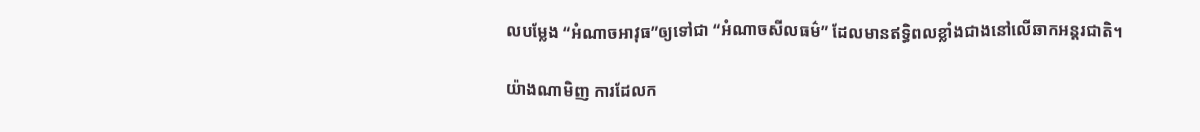លបម្លែង “អំណាចអាវុធ”ឲ្យទៅជា “អំណាចសីលធម៌” ដែលមានឥទ្ធិពលខ្លាំងជាងនៅលើឆាកអន្តរជាតិ។

យ៉ាងណាមិញ ការដែលក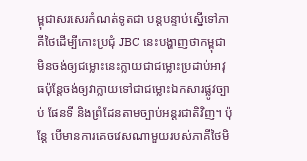ម្ពុជាសរសេរកំណត់ទូតជា បន្តបន្ទាប់ស្នើទៅភាគីថៃដើម្បីកោះប្រជុំ JBC នេះបង្ហាញថាកម្ពុជាមិនចង់ឲ្យជម្លោះនេះក្លាយជាជម្លោះប្រដាប់អាវុធប៉ុន្តែចង់ឲ្យវាក្លាយទៅជាជម្លោះឯកសារផ្លូវច្បាប់ ផែនទី និងព្រំដែនតាមច្បាប់អន្តរជាតិវិញ។ ប៉ុន្តែ បើមានការគេចវេសណាមួយរបស់ភាគីថៃមិ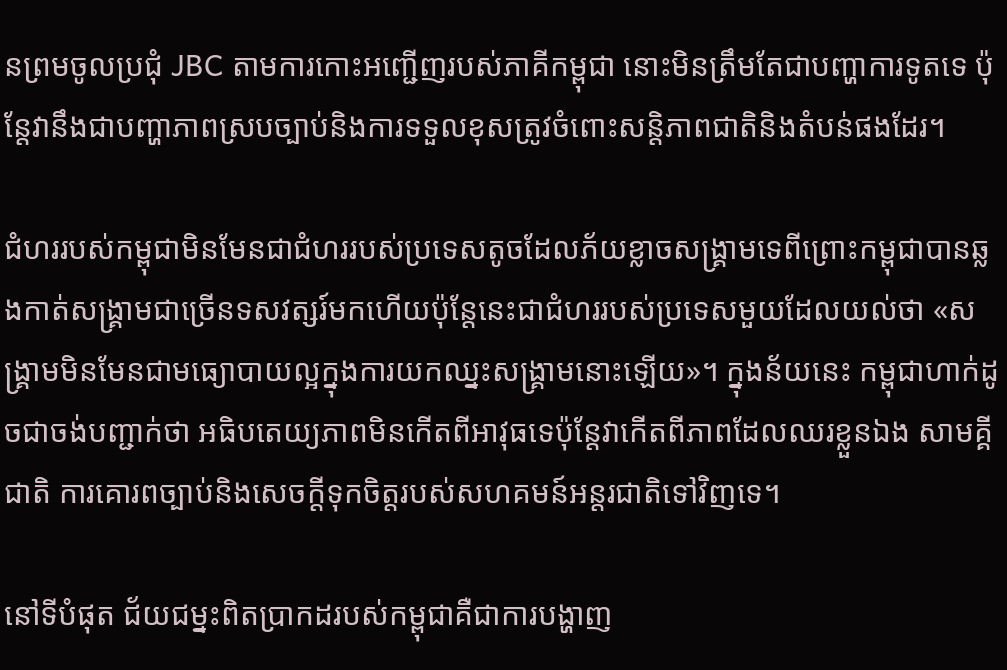នព្រមចូលប្រជុំ JBC តាមការកោះអញ្ជើញរបស់ភាគីកម្ពុជា នោះមិនត្រឹមតែជាបញ្ហាការទូតទេ ប៉ុន្តែវានឹងជាបញ្ហាភាពស្របច្បាប់និងការទទួលខុសត្រូវចំពោះសន្តិភាពជាតិនិងតំបន់ផងដែរ។

ជំហររបស់កម្ពុជាមិនមែនជាជំហររបស់ប្រទេសតូចដែលភ័យខ្លាចសង្គ្រាមទេពីព្រោះកម្ពុជាបានឆ្លងកាត់សង្គ្រាមជាច្រើនទសវត្សរ៍មកហើយប៉ុន្តែនេះជាជំហររបស់ប្រទេសមួយដែលយល់ថា «សង្គ្រាមមិនមែនជាមធ្យោបាយល្អក្នុងការយកឈ្នះសង្គ្រាមនោះឡើយ»។ ក្នុងន័យនេះ កម្ពុជាហាក់ដូចជាចង់បញ្ជាក់ថា អធិបតេយ្យភាពមិនកើតពីអាវុធទេប៉ុន្តែវាកើតពីភាពដែលឈរខ្លួនឯង សាមគ្គីជាតិ ការគោរពច្បាប់និងសេចក្តីទុកចិត្តរបស់សហគមន៍អន្តរជាតិទៅវិញទេ។

នៅទីបំផុត ជ័យជម្នះពិតប្រាកដរបស់កម្ពុជាគឺជាការបង្ហាញ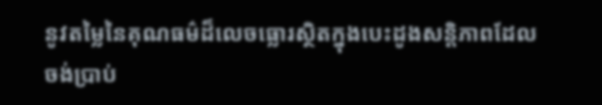នូវតម្លៃនៃគុណធម៌ដ៏លេចធ្លោរស្ថិតក្នុងបេះដូងសន្តិភាពដែលចង់ប្រាប់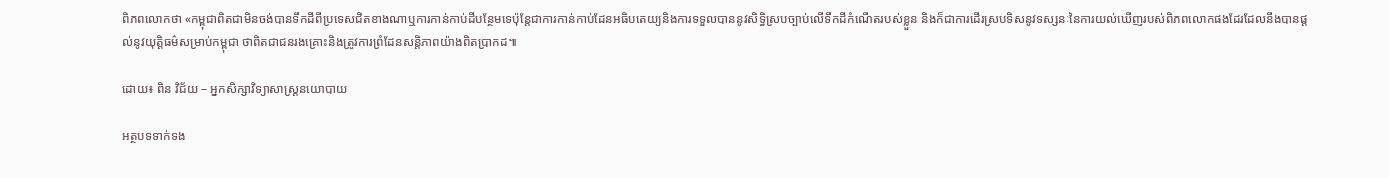ពិភពលោកថា «កម្ពុជាពិតជាមិនចង់បានទឹកដីពីប្រទេសជិតខាងណាឬការកាន់កាប់ដីបន្ថែមទេប៉ុន្តែជាការកាន់កាប់ដែនអធិបតេយ្យនិងការទទួលបាននូវសិទ្ធិស្របច្បាប់លើទឹកដីកំណើតរបស់ខ្លួន និងក៏ជាការដើរស្របទិសនូវទស្សនៈនៃការយល់ឃើញរបស់ពិភពលោកផងដែរដែលនឹងបានផ្តល់នូវយុត្តិធម៌សម្រាប់កម្ពុជា ថាពិតជាជនរងគ្រោះនិងត្រូវការព្រំដែនសន្តិភាពយ៉ាងពិតប្រាកដ៕

ដោយ៖ ពិន វិជ័យ – អ្នកសិក្សាវិទ្យាសាស្ត្រនយោបាយ

អត្ថបទទាក់ទង